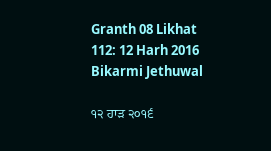Granth 08 Likhat 112: 12 Harh 2016 Bikarmi Jethuwal

੧੨ ਹਾੜ ੨੦੧੬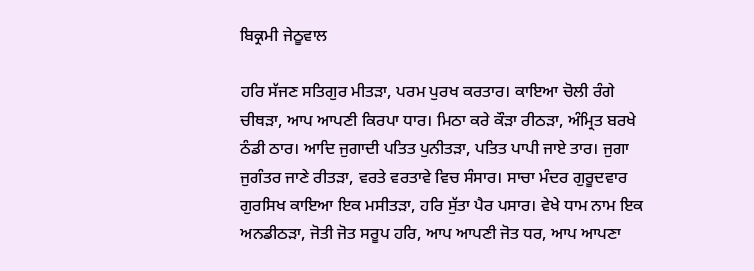ਬਿਕ੍ਰਮੀ ਜੇਠੂਵਾਲ

ਹਰਿ ਸੱਜਣ ਸਤਿਗੁਰ ਮੀਤੜਾ, ਪਰਮ ਪੁਰਖ ਕਰਤਾਰ। ਕਾਇਆ ਚੋਲੀ ਰੰਗੇ ਚੀਥੜਾ, ਆਪ ਆਪਣੀ ਕਿਰਪਾ ਧਾਰ। ਮਿਠਾ ਕਰੇ ਕੌੜਾ ਰੀਠੜਾ, ਅੰਮ੍ਰਿਤ ਬਰਖੇ ਠੰਡੀ ਠਾਰ। ਆਦਿ ਜੁਗਾਦੀ ਪਤਿਤ ਪੁਨੀਤੜਾ, ਪਤਿਤ ਪਾਪੀ ਜਾਏ ਤਾਰ। ਜੁਗਾ ਜੁਗੰਤਰ ਜਾਣੇ ਰੀਤੜਾ, ਵਰਤੇ ਵਰਤਾਵੇ ਵਿਚ ਸੰਸਾਰ। ਸਾਚਾ ਮੰਦਰ ਗੁਰੂਦਵਾਰ ਗੁਰਸਿਖ ਕਾਇਆ ਇਕ ਮਸੀਤੜਾ, ਹਰਿ ਸੁੱਤਾ ਪੈਰ ਪਸਾਰ। ਵੇਖੇ ਧਾਮ ਨਾਮ ਇਕ ਅਨਡੀਠੜਾ, ਜੋਤੀ ਜੋਤ ਸਰੂਪ ਹਰਿ, ਆਪ ਆਪਣੀ ਜੋਤ ਧਰ, ਆਪ ਆਪਣਾ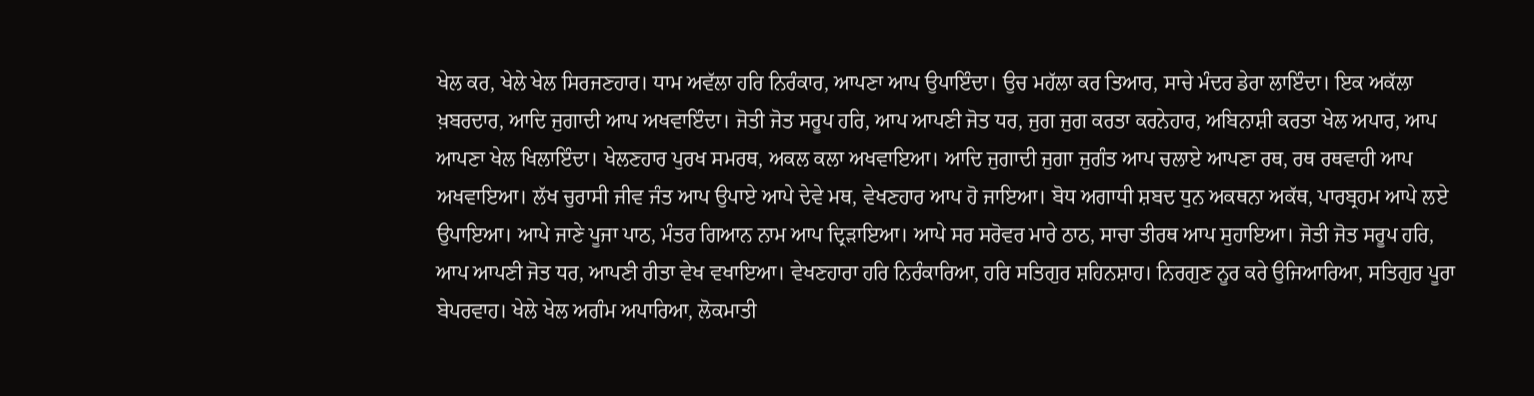ਖੇਲ ਕਰ, ਖੇਲੇ ਖੇਲ ਸਿਰਜਣਹਾਰ। ਧਾਮ ਅਵੱਲਾ ਹਰਿ ਨਿਰੰਕਾਰ, ਆਪਣਾ ਆਪ ਉਪਾਇੰਦਾ। ਉਚ ਮਹੱਲਾ ਕਰ ਤਿਆਰ, ਸਾਚੇ ਮੰਦਰ ਡੇਰਾ ਲਾਇੰਦਾ। ਇਕ ਅਕੱਲਾ ਖ਼ਬਰਦਾਰ, ਆਦਿ ਜੁਗਾਦੀ ਆਪ ਅਖਵਾਇੰਦਾ। ਜੋਤੀ ਜੋਤ ਸਰੂਪ ਹਰਿ, ਆਪ ਆਪਣੀ ਜੋਤ ਧਰ, ਜੁਗ ਜੁਗ ਕਰਤਾ ਕਰਨੇਹਾਰ, ਅਬਿਨਾਸ਼ੀ ਕਰਤਾ ਖੇਲ ਅਪਾਰ, ਆਪ ਆਪਣਾ ਖੇਲ ਖਿਲਾਇੰਦਾ। ਖੇਲਣਹਾਰ ਪੁਰਖ ਸਮਰਥ, ਅਕਲ ਕਲਾ ਅਖਵਾਇਆ। ਆਦਿ ਜੁਗਾਦੀ ਜੁਗਾ ਜੁਗੰਤ ਆਪ ਚਲਾਏ ਆਪਣਾ ਰਥ, ਰਥ ਰਥਵਾਹੀ ਆਪ ਅਖਵਾਇਆ। ਲੱਖ ਚੁਰਾਸੀ ਜੀਵ ਜੰਤ ਆਪ ਉਪਾਏ ਆਪੇ ਦੇਵੇ ਮਥ, ਵੇਖਣਹਾਰ ਆਪ ਹੋ ਜਾਇਆ। ਬੋਧ ਅਗਾਧੀ ਸ਼ਬਦ ਧੁਨ ਅਕਥਨਾ ਅਕੱਥ, ਪਾਰਬ੍ਰਹਮ ਆਪੇ ਲਏ ਉਪਾਇਆ। ਆਪੇ ਜਾਣੇ ਪੂਜਾ ਪਾਠ, ਮੰਤਰ ਗਿਆਨ ਨਾਮ ਆਪ ਦ੍ਰਿੜਾਇਆ। ਆਪੇ ਸਰ ਸਰੋਵਰ ਮਾਰੇ ਠਾਠ, ਸਾਚਾ ਤੀਰਥ ਆਪ ਸੁਹਾਇਆ। ਜੋਤੀ ਜੋਤ ਸਰੂਪ ਹਰਿ, ਆਪ ਆਪਣੀ ਜੋਤ ਧਰ, ਆਪਣੀ ਰੀਤਾ ਵੇਖ ਵਖਾਇਆ। ਵੇਖਣਹਾਰਾ ਹਰਿ ਨਿਰੰਕਾਰਿਆ, ਹਰਿ ਸਤਿਗੁਰ ਸ਼ਹਿਨਸ਼ਾਹ। ਨਿਰਗੁਣ ਨੂਰ ਕਰੇ ਉਜਿਆਰਿਆ, ਸਤਿਗੁਰ ਪੂਰਾ ਬੇਪਰਵਾਹ। ਖੇਲੇ ਖੇਲ ਅਗੰਮ ਅਪਾਰਿਆ, ਲੋਕਮਾਤੀ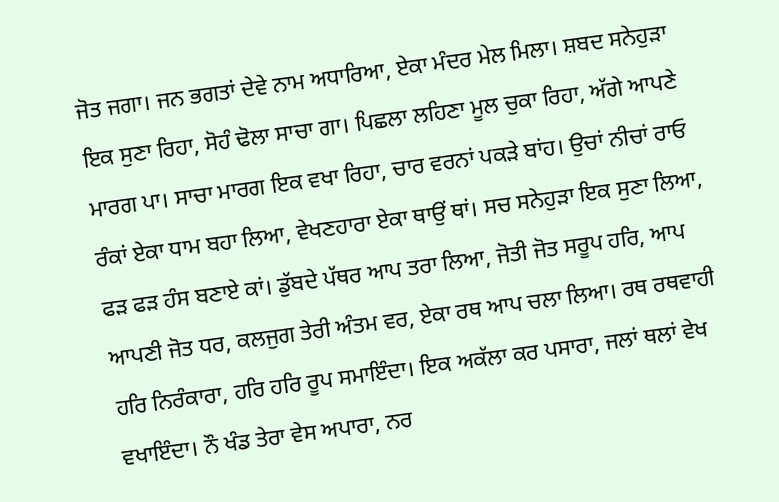ਜੋਤ ਜਗਾ। ਜਨ ਭਗਤਾਂ ਦੇਵੇ ਨਾਮ ਅਧਾਰਿਆ, ਏਕਾ ਮੰਦਰ ਮੇਲ ਮਿਲਾ। ਸ਼ਬਦ ਸਨੇਹੁੜਾ ਇਕ ਸੁਣਾ ਰਿਹਾ, ਸੋਹੰ ਢੋਲਾ ਸਾਚਾ ਗਾ। ਪਿਛਲਾ ਲਹਿਣਾ ਮੂਲ ਚੁਕਾ ਰਿਹਾ, ਅੱਗੇ ਆਪਣੇ ਮਾਰਗ ਪਾ। ਸਾਚਾ ਮਾਰਗ ਇਕ ਵਖਾ ਰਿਹਾ, ਚਾਰ ਵਰਨਾਂ ਪਕੜੇ ਬਾਂਹ। ਉਚਾਂ ਨੀਚਾਂ ਰਾਓ ਰੰਕਾਂ ਏਕਾ ਧਾਮ ਬਹਾ ਲਿਆ, ਵੇਖਣਹਾਰਾ ਏਕਾ ਥਾਉਂ ਥਾਂ। ਸਚ ਸਨੇਹੁੜਾ ਇਕ ਸੁਣਾ ਲਿਆ, ਫੜ ਫੜ ਹੰਸ ਬਣਾਏ ਕਾਂ। ਡੁੱਬਦੇ ਪੱਥਰ ਆਪ ਤਰਾ ਲਿਆ, ਜੋਤੀ ਜੋਤ ਸਰੂਪ ਹਰਿ, ਆਪ ਆਪਣੀ ਜੋਤ ਧਰ, ਕਲਜੁਗ ਤੇਰੀ ਅੰਤਮ ਵਰ, ਏਕਾ ਰਥ ਆਪ ਚਲਾ ਲਿਆ। ਰਥ ਰਥਵਾਹੀ ਹਰਿ ਨਿਰੰਕਾਰਾ, ਹਰਿ ਹਰਿ ਰੂਪ ਸਮਾਇੰਦਾ। ਇਕ ਅਕੱਲਾ ਕਰ ਪਸਾਰਾ, ਜਲਾਂ ਥਲਾਂ ਵੇਖ ਵਖਾਇੰਦਾ। ਨੌ ਖੰਡ ਤੇਰਾ ਵੇਸ ਅਪਾਰਾ, ਨਰ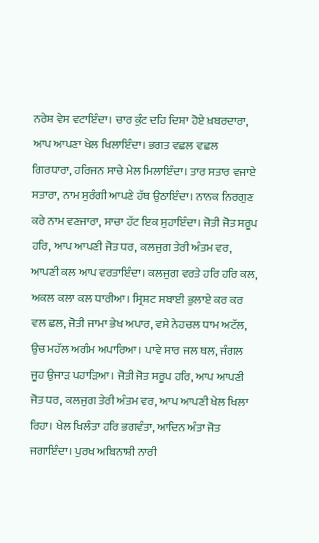ਨਰੇਸ਼ ਵੇਸ ਵਟਾਇੰਦਾ। ਚਾਰ ਕੁੰਟ ਦਹਿ ਦਿਸ਼ਾ ਹੋਏ ਖ਼ਬਰਦਾਰਾ, ਆਪ ਆਪਣਾ ਖੇਲ ਖਿਲਾਇੰਦਾ। ਭਗਤ ਵਛਲ ਵਛਲ ਗਿਰਧਾਰਾ, ਹਰਿਜਨ ਸਾਚੇ ਮੇਲ ਮਿਲਾਇੰਦਾ। ਤਾਰ ਸਤਾਰ ਵਜਾਏ ਸਤਾਰਾ, ਨਾਮ ਸੁਰੰਗੀ ਆਪਣੇ ਹੱਥ ਉਠਾਇੰਦਾ। ਨਾਨਕ ਨਿਰਗੁਣ ਕਰੇ ਨਾਮ ਵਣਜਾਰਾ, ਸਾਚਾ ਹੱਟ ਇਕ ਸੁਹਾਇੰਦਾ। ਜੋਤੀ ਜੋਤ ਸਰੂਪ ਹਰਿ, ਆਪ ਆਪਣੀ ਜੋਤ ਧਰ, ਕਲਜੁਗ ਤੇਰੀ ਅੰਤਮ ਵਰ, ਆਪਣੀ ਕਲ ਆਪ ਵਰਤਾਇੰਦਾ। ਕਲਜੁਗ ਵਰਤੇ ਹਰਿ ਹਰਿ ਕਲ, ਅਕਲ ਕਲਾ ਕਲ ਧਾਰੀਆ। ਸ੍ਰਿਸ਼ਟ ਸਬਾਈ ਭੁਲਾਏ ਕਰ ਕਰ ਵਲ ਛਲ, ਜੋਤੀ ਜਾਮਾ ਭੇਖ ਅਪਾਰ, ਵਸੇ ਨੇਹਚਲ ਧਾਮ ਅਟੱਲ, ਉਚ ਮਹੱਲ ਅਗੰਮ ਅਪਾਰਿਆ। ਪਾਵੇ ਸਾਰ ਜਲ ਥਲ, ਜੰਗਲ ਜੂਹ ਉਜਾੜ ਪਹਾੜਿਆ। ਜੋਤੀ ਜੋਤ ਸਰੂਪ ਹਰਿ, ਆਪ ਆਪਣੀ ਜੋਤ ਧਰ, ਕਲਜੁਗ ਤੇਰੀ ਅੰਤਮ ਵਰ, ਆਪ ਆਪਣੀ ਖੇਲ ਖਿਲਾ ਰਿਹਾ। ਖੇਲ ਖਿਲੰਤਾ ਹਰਿ ਭਗਵੰਤਾ, ਆਦਿਨ ਅੰਤਾ ਜੋਤ ਜਗਾਇੰਦਾ। ਪੁਰਖ ਅਬਿਨਾਸ਼ੀ ਨਾਰੀ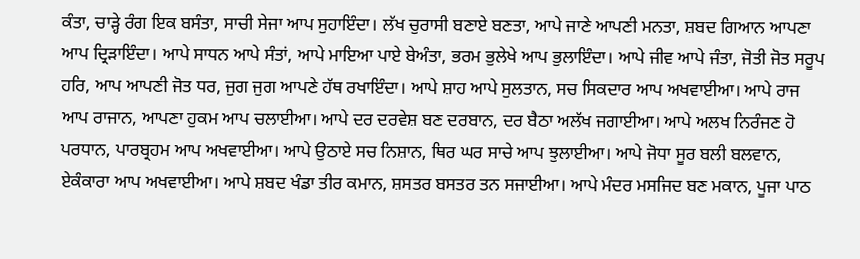ਕੰਤਾ, ਚਾੜ੍ਹੇ ਰੰਗ ਇਕ ਬਸੰਤਾ, ਸਾਚੀ ਸੇਜਾ ਆਪ ਸੁਹਾਇੰਦਾ। ਲੱਖ ਚੁਰਾਸੀ ਬਣਾਏ ਬਣਤਾ, ਆਪੇ ਜਾਣੇ ਆਪਣੀ ਮਨਤਾ, ਸ਼ਬਦ ਗਿਆਨ ਆਪਣਾ ਆਪ ਦ੍ਰਿੜਾਇੰਦਾ। ਆਪੇ ਸਾਧਨ ਆਪੇ ਸੰਤਾਂ, ਆਪੇ ਮਾਇਆ ਪਾਏ ਬੇਅੰਤਾ, ਭਰਮ ਭੁਲੇਖੇ ਆਪ ਭੁਲਾਇੰਦਾ। ਆਪੇ ਜੀਵ ਆਪੇ ਜੰਤਾ, ਜੋਤੀ ਜੋਤ ਸਰੂਪ ਹਰਿ, ਆਪ ਆਪਣੀ ਜੋਤ ਧਰ, ਜੁਗ ਜੁਗ ਆਪਣੇ ਹੱਥ ਰਖਾਇੰਦਾ। ਆਪੇ ਸ਼ਾਹ ਆਪੇ ਸੁਲਤਾਨ, ਸਚ ਸਿਕਦਾਰ ਆਪ ਅਖਵਾਈਆ। ਆਪੇ ਰਾਜ ਆਪ ਰਾਜਾਨ, ਆਪਣਾ ਹੁਕਮ ਆਪ ਚਲਾਈਆ। ਆਪੇ ਦਰ ਦਰਵੇਸ਼ ਬਣ ਦਰਬਾਨ, ਦਰ ਬੈਠਾ ਅਲੱਖ ਜਗਾਈਆ। ਆਪੇ ਅਲਖ ਨਿਰੰਜਣ ਹੋ ਪਰਧਾਨ, ਪਾਰਬ੍ਰਹਮ ਆਪ ਅਖਵਾਈਆ। ਆਪੇ ਉਠਾਏ ਸਚ ਨਿਸ਼ਾਨ, ਥਿਰ ਘਰ ਸਾਚੇ ਆਪ ਝੁਲਾਈਆ। ਆਪੇ ਜੋਧਾ ਸੂਰ ਬਲੀ ਬਲਵਾਨ, ਏਕੰਕਾਰਾ ਆਪ ਅਖਵਾਈਆ। ਆਪੇ ਸ਼ਬਦ ਖੰਡਾ ਤੀਰ ਕਮਾਨ, ਸ਼ਸਤਰ ਬਸਤਰ ਤਨ ਸਜਾਈਆ। ਆਪੇ ਮੰਦਰ ਮਸਜਿਦ ਬਣ ਮਕਾਨ, ਪੂਜਾ ਪਾਠ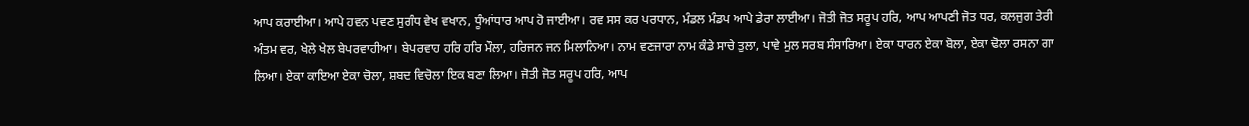ਆਪ ਕਰਾਈਆ। ਆਪੇ ਹਵਨ ਪਵਣ ਸੁਗੰਧ ਵੇਖ ਵਖਾਨ, ਧੂੰਆਂਧਾਰ ਆਪ ਹੋ ਜਾਈਆ। ਰਵ ਸਸ ਕਰ ਪਰਧਾਨ, ਮੰਡਲ ਮੰਡਪ ਆਪੇ ਡੇਰਾ ਲਾਈਆ। ਜੋਤੀ ਜੋਤ ਸਰੂਪ ਹਰਿ, ਆਪ ਆਪਣੀ ਜੋਤ ਧਰ, ਕਲਜੁਗ ਤੇਰੀ ਅੰਤਮ ਵਰ, ਖੇਲੇ ਖੇਲ ਬੇਪਰਵਾਹੀਆ। ਬੇਪਰਵਾਹ ਹਰਿ ਹਰਿ ਮੌਲਾ, ਹਰਿਜਨ ਜਨ ਮਿਲਾਨਿਆ। ਨਾਮ ਵਣਜਾਰਾ ਨਾਮ ਕੰਡੇ ਸਾਚੇ ਤੁਲਾ, ਪਾਵੇ ਮੁਲ ਸਰਬ ਸੰਸਾਰਿਆ। ਏਕਾ ਧਾਰਨ ਏਕਾ ਬੋਲਾ, ਏਕਾ ਢੋਲਾ ਰਸਨਾ ਗਾ ਲਿਆ। ਏਕਾ ਕਾਇਆ ਏਕਾ ਚੋਲਾ, ਸ਼ਬਦ ਵਿਚੋਲਾ ਇਕ ਬਣਾ ਲਿਆ। ਜੋਤੀ ਜੋਤ ਸਰੂਪ ਹਰਿ, ਆਪ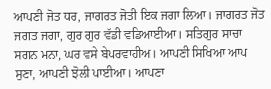ਆਪਣੀ ਜੋਤ ਧਰ, ਜਾਗਰਤ ਜੋਤੀ ਇਕ ਜਗਾ ਲਿਆ। ਜਾਗਰਤ ਜੋਤ ਜਗਤ ਜਗਾ, ਗੁਰ ਗੁਰ ਵੱਡੀ ਵਡਿਆਈਆ। ਸਤਿਗੁਰ ਸਾਚਾ ਸਗਨ ਮਨਾ, ਘਰ ਵਸੇ ਬੇਪਰਵਾਹੀਅ। ਆਪਣੀ ਸਿਖਿਆ ਆਪ ਸੁਣਾ, ਆਪਣੀ ਝੋਲੀ ਪਾਈਆ। ਆਪਣਾ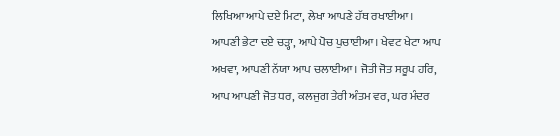ਲਿਖਿਆ ਆਪੇ ਦਏ ਮਿਟਾ, ਲੇਖਾ ਆਪਣੇ ਹੱਥ ਰਖਾਈਆ। ਆਪਣੀ ਭੇਟਾ ਦਏ ਚੜ੍ਹਾ, ਆਪੇ ਪੋਚ ਪੁਚਾਈਆ। ਖੇਵਟ ਖੇਟਾ ਆਪ ਅਖਵਾ, ਆਪਣੀ ਨੱਯਾ ਆਪ ਚਲਾਈਆ। ਜੋਤੀ ਜੋਤ ਸਰੂਪ ਹਰਿ, ਆਪ ਆਪਣੀ ਜੋਤ ਧਰ, ਕਲਜੁਗ ਤੇਰੀ ਅੰਤਮ ਵਰ, ਘਰ ਮੰਦਰ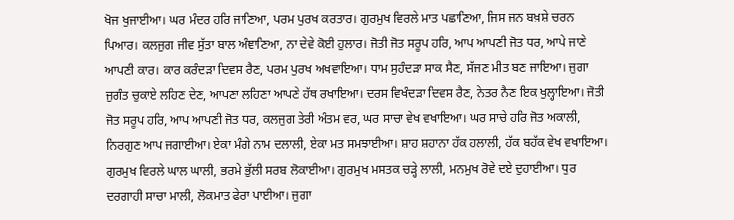ਖੋਜ ਖੁਜਾਈਆ। ਘਰ ਮੰਦਰ ਹਰਿ ਜਾਣਿਆ, ਪਰਮ ਪੁਰਖ ਕਰਤਾਰ। ਗੁਰਮੁਖ ਵਿਰਲੇ ਮਾਤ ਪਛਾਣਿਆ, ਜਿਸ ਜਨ ਬਖ਼ਸ਼ੇ ਚਰਨ ਪਿਆਰ। ਕਲਜੁਗ ਜੀਵ ਸੁੱਤਾ ਬਾਲ ਅੰਞਾਣਿਆ, ਨਾ ਦੇਵੇ ਕੋਈ ਹੁਲਾਰ। ਜੋਤੀ ਜੋਤ ਸਰੂਪ ਹਰਿ, ਆਪ ਆਪਣੀ ਜੋਤ ਧਰ, ਆਪੇ ਜਾਣੇ ਆਪਣੀ ਕਾਰ। ਕਾਰ ਕਰੰਦੜਾ ਦਿਵਸ ਰੈਣ, ਪਰਮ ਪੁਰਖ ਅਖਵਾਇਆ। ਧਾਮ ਸੁਹੰਦੜਾ ਸਾਕ ਸੈਣ, ਸੱਜਣ ਮੀਤ ਬਣ ਜਾਇਆ। ਜੁਗਾ ਜੁਗੰਤ ਚੁਕਾਏ ਲਹਿਣ ਦੇਣ, ਆਪਣਾ ਲਹਿਣਾ ਆਪਣੇ ਹੱਥ ਰਖਾਇਆ। ਦਰਸ ਵਿਖੰਦੜਾ ਦਿਵਸ ਰੈਣ, ਨੇਤਰ ਨੈਣ ਇਕ ਖੁਲ੍ਹਾਇਆ। ਜੋਤੀ ਜੋਤ ਸਰੂਪ ਹਰਿ, ਆਪ ਆਪਣੀ ਜੋਤ ਧਰ, ਕਲਜੁਗ ਤੇਰੀ ਅੰਤਮ ਵਰ, ਘਰ ਸਾਚਾ ਵੇਖ ਵਖਾਇਆ। ਘਰ ਸਾਚੇ ਹਰਿ ਜੋਤ ਅਕਾਲੀ, ਨਿਰਗੁਣ ਆਪ ਜਗਾਈਆ। ਏਕਾ ਮੰਗੇ ਨਾਮ ਦਲਾਲੀ, ਏਕਾ ਮਤ ਸਮਝਾਈਆ। ਸ਼ਾਹ ਸ਼ਹਾਨਾ ਹੱਕ ਹਲਾਲੀ, ਹੱਕ ਬਹੱਕ ਵੇਖ ਵਖਾਇਆ। ਗੁਰਮੁਖ ਵਿਰਲੇ ਘਾਲ ਘਾਲੀ, ਭਰਮੇ ਭੁੱਲੀ ਸਰਬ ਲੋਕਾਈਆ। ਗੁਰਮੁਖ ਮਸਤਕ ਚੜ੍ਹੇ ਲਾਲੀ, ਮਨਮੁਖ ਰੋਵੇ ਦਏ ਦੁਹਾਈਆ। ਧੁਰ ਦਰਗਾਹੀ ਸਾਚਾ ਮਾਲੀ, ਲੋਕਮਾਤ ਫੇਰਾ ਪਾਈਆ। ਜੁਗਾ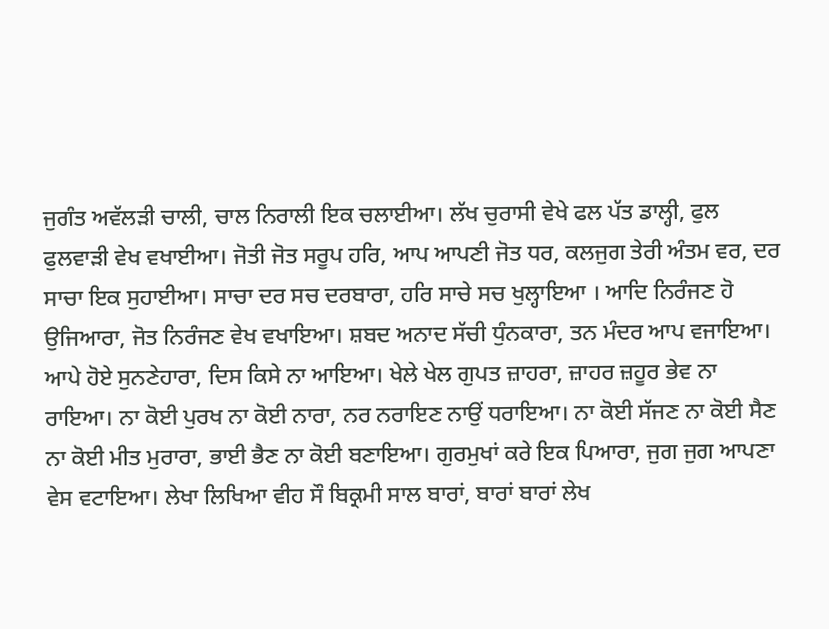ਜੁਗੰਤ ਅਵੱਲੜੀ ਚਾਲੀ, ਚਾਲ ਨਿਰਾਲੀ ਇਕ ਚਲਾਈਆ। ਲੱਖ ਚੁਰਾਸੀ ਵੇਖੇ ਫਲ ਪੱਤ ਡਾਲ੍ਹੀ, ਫੁਲ ਫੁਲਵਾੜੀ ਵੇਖ ਵਖਾਈਆ। ਜੋਤੀ ਜੋਤ ਸਰੂਪ ਹਰਿ, ਆਪ ਆਪਣੀ ਜੋਤ ਧਰ, ਕਲਜੁਗ ਤੇਰੀ ਅੰਤਮ ਵਰ, ਦਰ ਸਾਚਾ ਇਕ ਸੁਹਾਈਆ। ਸਾਚਾ ਦਰ ਸਚ ਦਰਬਾਰਾ, ਹਰਿ ਸਾਚੇ ਸਚ ਖੁਲ੍ਹਾਇਆ । ਆਦਿ ਨਿਰੰਜਣ ਹੋ ਉਜਿਆਰਾ, ਜੋਤ ਨਿਰੰਜਣ ਵੇਖ ਵਖਾਇਆ। ਸ਼ਬਦ ਅਨਾਦ ਸੱਚੀ ਧੁੰਨਕਾਰਾ, ਤਨ ਮੰਦਰ ਆਪ ਵਜਾਇਆ। ਆਪੇ ਹੋਏ ਸੁਨਣੇਹਾਰਾ, ਦਿਸ ਕਿਸੇ ਨਾ ਆਇਆ। ਖੇਲੇ ਖੇਲ ਗੁਪਤ ਜ਼ਾਹਰਾ, ਜ਼ਾਹਰ ਜ਼ਹੂਰ ਭੇਵ ਨਾ ਰਾਇਆ। ਨਾ ਕੋਈ ਪੁਰਖ ਨਾ ਕੋਈ ਨਾਰਾ, ਨਰ ਨਰਾਇਣ ਨਾਉਂ ਧਰਾਇਆ। ਨਾ ਕੋਈ ਸੱਜਣ ਨਾ ਕੋਈ ਸੈਣ ਨਾ ਕੋਈ ਮੀਤ ਮੁਰਾਰਾ, ਭਾਈ ਭੈਣ ਨਾ ਕੋਈ ਬਣਾਇਆ। ਗੁਰਮੁਖਾਂ ਕਰੇ ਇਕ ਪਿਆਰਾ, ਜੁਗ ਜੁਗ ਆਪਣਾ ਵੇਸ ਵਟਾਇਆ। ਲੇਖਾ ਲਿਖਿਆ ਵੀਹ ਸੌ ਬਿਕ੍ਰਮੀ ਸਾਲ ਬਾਰਾਂ, ਬਾਰਾਂ ਬਾਰਾਂ ਲੇਖ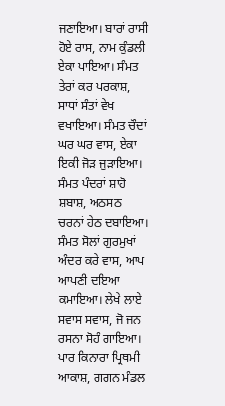ਜਣਾਇਆ। ਬਾਰਾਂ ਰਾਸੀ ਹੋਏ ਰਾਸ, ਨਾਮ ਕੁੰਡਲੀ ਏਕਾ ਪਾਇਆ। ਸੰਮਤ ਤੇਰਾਂ ਕਰ ਪਰਕਾਸ਼, ਸਾਧਾਂ ਸੰਤਾਂ ਵੇਖ ਵਖਾਇਆ। ਸੰਮਤ ਚੌਦਾਂ ਘਰ ਘਰ ਵਾਸ, ਏਕਾ ਇਕੀ ਜੋੜ ਜੁੜਾਇਆ। ਸੰਮਤ ਪੰਦਰਾਂ ਸ਼ਾਹੋ ਸ਼ਬਾਸ਼, ਅਠਸਠ ਚਰਨਾਂ ਹੇਠ ਦਬਾਇਆ। ਸੰਮਤ ਸੋਲਾਂ ਗੁਰਮੁਖਾਂ ਅੰਦਰ ਕਰੇ ਵਾਸ, ਆਪ ਆਪਣੀ ਦਇਆ ਕਮਾਇਆ। ਲੇਖੇ ਲਾਏ ਸਵਾਸ ਸਵਾਸ, ਜੋ ਜਨ ਰਸਨਾ ਸੋਹੰ ਗਾਇਆ। ਪਾਰ ਕਿਨਾਰਾ ਪ੍ਰਿਥਮੀ ਆਕਾਸ਼, ਗਗਨ ਮੰਡਲ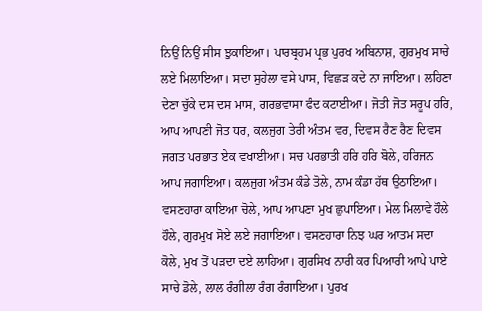ਨਿਉਂ ਨਿਉਂ ਸੀਸ ਝੁਕਾਇਆ। ਪਾਰਬ੍ਰਹਮ ਪ੍ਰਭ ਪੁਰਖ ਅਬਿਨਾਸ਼, ਗੁਰਮੁਖ ਸਾਚੇ ਲਏ ਮਿਲਾਇਆ। ਸਦਾ ਸੁਹੇਲਾ ਵਸੇ ਪਾਸ, ਵਿਛੜ ਕਦੇ ਨਾ ਜਾਇਆ। ਲਹਿਣਾ ਦੇਣਾ ਚੁੱਕੇ ਦਸ ਦਸ ਮਾਸ, ਗਰਭਵਾਸਾ ਫੰਦ ਕਟਾਈਆ। ਜੋਤੀ ਜੋਤ ਸਰੂਪ ਹਰਿ, ਆਪ ਆਪਣੀ ਜੋਤ ਧਰ, ਕਲਜੁਗ ਤੇਰੀ ਅੰਤਮ ਵਰ, ਦਿਵਸ ਰੈਣ ਰੈਣ ਦਿਵਸ ਜਗਤ ਪਰਭਾਤ ਏਕ ਵਖਾਈਆ। ਸਚ ਪਰਭਾਤੀ ਹਰਿ ਹਰਿ ਬੋਲੇ, ਹਰਿਜਨ ਆਪ ਜਗਾਇਆ। ਕਲਜੁਗ ਅੰਤਮ ਕੰਡੇ ਤੋਲੇ, ਨਾਮ ਕੰਡਾ ਹੱਥ ਉਠਾਇਆ। ਵਸਣਹਾਰਾ ਕਾਇਆ ਚੋਲੇ, ਆਪ ਆਪਣਾ ਮੁਖ ਛੁਪਾਇਆ। ਮੇਲ ਮਿਲਾਵੇ ਹੌਲੇ ਹੌਲੇ, ਗੁਰਮੁਖ ਸੋਏ ਲਏ ਜਗਾਇਆ। ਵਸਣਹਾਰਾ ਨਿਝ ਘਰ ਆਤਮ ਸਦਾ ਕੋਲੇ, ਮੁਖ ਤੋਂ ਪੜਦਾ ਦਏ ਲਾਹਿਆ। ਗੁਰਸਿਖ ਨਾਰੀ ਕਰ ਪਿਆਰੀ ਆਪੇ ਪਾਏ ਸਾਚੇ ਡੋਲੇ, ਲਾਲ ਰੰਗੀਲਾ ਰੰਗ ਰੰਗਾਇਆ। ਪੁਰਖ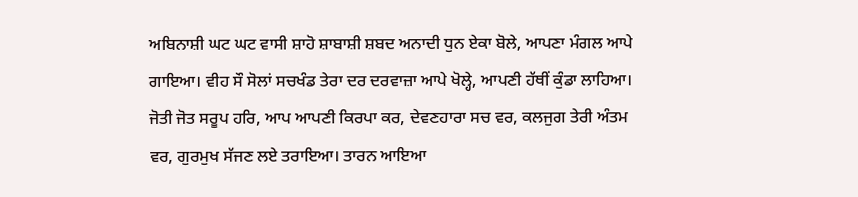ਅਬਿਨਾਸ਼ੀ ਘਟ ਘਟ ਵਾਸੀ ਸ਼ਾਹੋ ਸ਼ਾਬਾਸ਼ੀ ਸ਼ਬਦ ਅਨਾਦੀ ਧੁਨ ਏਕਾ ਬੋਲੇ, ਆਪਣਾ ਮੰਗਲ ਆਪੇ ਗਾਇਆ। ਵੀਹ ਸੌ ਸੋਲਾਂ ਸਚਖੰਡ ਤੇਰਾ ਦਰ ਦਰਵਾਜ਼ਾ ਆਪੇ ਖੋਲ੍ਹੇ, ਆਪਣੀ ਹੱਥੀਂ ਕੁੰਡਾ ਲਾਹਿਆ। ਜੋਤੀ ਜੋਤ ਸਰੂਪ ਹਰਿ, ਆਪ ਆਪਣੀ ਕਿਰਪਾ ਕਰ, ਦੇਵਣਹਾਰਾ ਸਚ ਵਰ, ਕਲਜੁਗ ਤੇਰੀ ਅੰਤਮ ਵਰ, ਗੁਰਮੁਖ ਸੱਜਣ ਲਏ ਤਰਾਇਆ। ਤਾਰਨ ਆਇਆ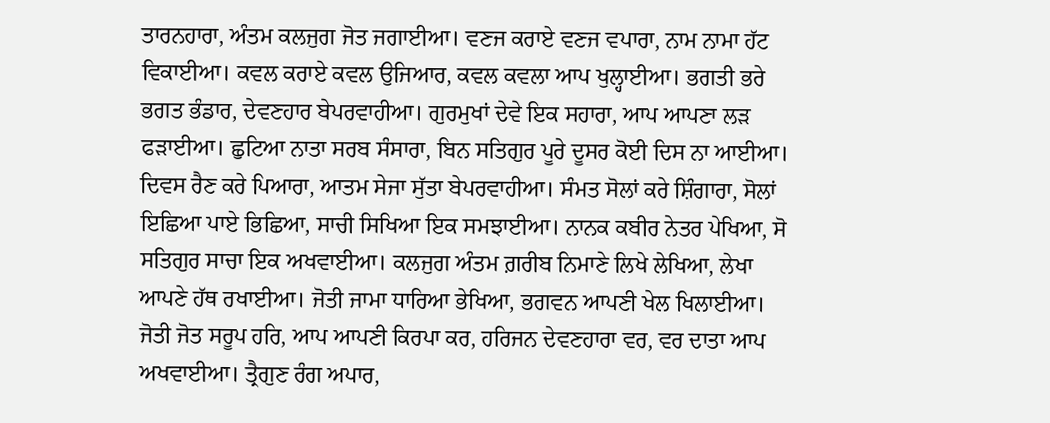ਤਾਰਨਹਾਰਾ, ਅੰਤਮ ਕਲਜੁਗ ਜੋਤ ਜਗਾਈਆ। ਵਣਜ ਕਰਾਏ ਵਣਜ ਵਪਾਰਾ, ਨਾਮ ਨਾਮਾ ਹੱਟ ਵਿਕਾਈਆ। ਕਵਲ ਕਰਾਏ ਕਵਲ ਉਜਿਆਰ, ਕਵਲ ਕਵਲਾ ਆਪ ਖੁਲ੍ਹਾਈਆ। ਭਗਤੀ ਭਰੇ ਭਗਤ ਭੰਡਾਰ, ਦੇਵਣਹਾਰ ਬੇਪਰਵਾਹੀਆ। ਗੁਰਮੁਖਾਂ ਦੇਵੇ ਇਕ ਸਹਾਰਾ, ਆਪ ਆਪਣਾ ਲੜ ਫੜਾਈਆ। ਛੁਟਿਆ ਨਾਤਾ ਸਰਬ ਸੰਸਾਰਾ, ਬਿਨ ਸਤਿਗੁਰ ਪੂਰੇ ਦੂਸਰ ਕੋਈ ਦਿਸ ਨਾ ਆਈਆ। ਦਿਵਸ ਰੈਣ ਕਰੇ ਪਿਆਰਾ, ਆਤਮ ਸੇਜਾ ਸੁੱਤਾ ਬੇਪਰਵਾਹੀਆ। ਸੰਮਤ ਸੋਲਾਂ ਕਰੇ ਸ਼ਿੰਗਾਰਾ, ਸੋਲਾਂ ਇਛਿਆ ਪਾਏ ਭਿਛਿਆ, ਸਾਚੀ ਸਿਖਿਆ ਇਕ ਸਮਝਾਈਆ। ਨਾਨਕ ਕਬੀਰ ਨੇਤਰ ਪੇਖਿਆ, ਸੋ ਸਤਿਗੁਰ ਸਾਚਾ ਇਕ ਅਖਵਾਈਆ। ਕਲਜੁਗ ਅੰਤਮ ਗ਼ਰੀਬ ਨਿਮਾਣੇ ਲਿਖੇ ਲੇਖਿਆ, ਲੇਖਾ ਆਪਣੇ ਹੱਥ ਰਖਾਈਆ। ਜੋਤੀ ਜਾਮਾ ਧਾਰਿਆ ਭੇਖਿਆ, ਭਗਵਨ ਆਪਣੀ ਖੇਲ ਖਿਲਾਈਆ। ਜੋਤੀ ਜੋਤ ਸਰੂਪ ਹਰਿ, ਆਪ ਆਪਣੀ ਕਿਰਪਾ ਕਰ, ਹਰਿਜਨ ਦੇਵਣਹਾਰਾ ਵਰ, ਵਰ ਦਾਤਾ ਆਪ ਅਖਵਾਈਆ। ਤ੍ਰੈਗੁਣ ਰੰਗ ਅਪਾਰ,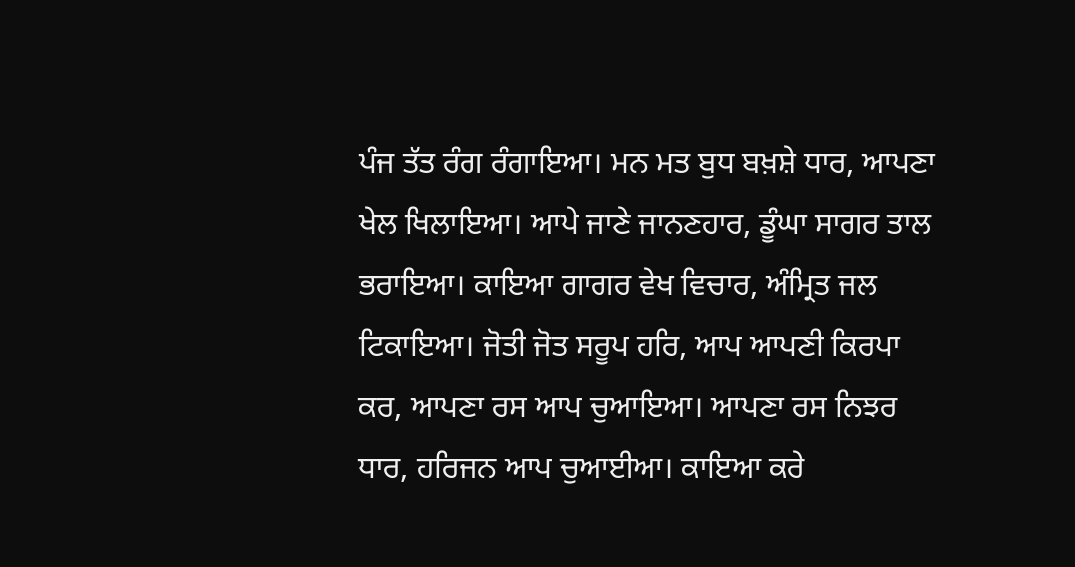ਪੰਜ ਤੱਤ ਰੰਗ ਰੰਗਾਇਆ। ਮਨ ਮਤ ਬੁਧ ਬਖ਼ਸ਼ੇ ਧਾਰ, ਆਪਣਾ ਖੇਲ ਖਿਲਾਇਆ। ਆਪੇ ਜਾਣੇ ਜਾਨਣਹਾਰ, ਡੂੰਘਾ ਸਾਗਰ ਤਾਲ ਭਰਾਇਆ। ਕਾਇਆ ਗਾਗਰ ਵੇਖ ਵਿਚਾਰ, ਅੰਮ੍ਰਿਤ ਜਲ ਟਿਕਾਇਆ। ਜੋਤੀ ਜੋਤ ਸਰੂਪ ਹਰਿ, ਆਪ ਆਪਣੀ ਕਿਰਪਾ ਕਰ, ਆਪਣਾ ਰਸ ਆਪ ਚੁਆਇਆ। ਆਪਣਾ ਰਸ ਨਿਝਰ ਧਾਰ, ਹਰਿਜਨ ਆਪ ਚੁਆਈਆ। ਕਾਇਆ ਕਰੇ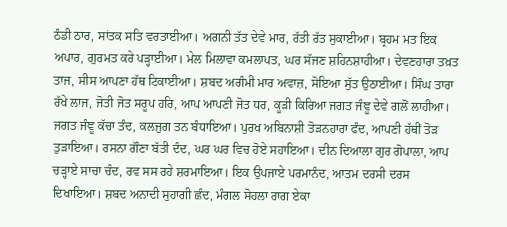ਠੰਡੀ ਠਾਰ, ਸਾਂਤਕ ਸਤਿ ਵਰਤਾਈਆ। ਅਗਨੀ ਤੱਤ ਦੇਵੇ ਮਾਰ, ਰੱਤੀ ਰੱਤ ਸੁਕਾਈਆ। ਬ੍ਰਹਮ ਮਤ ਇਕ ਅਪਾਰ, ਗੁਰਮਤ ਕਰੇ ਪੜ੍ਹਾਈਆ। ਮੇਲ ਮਿਲਾਵਾ ਕਮਲਾਪਤ, ਘਰ ਸੱਜਣ ਸ਼ਹਿਨਸ਼ਾਹੀਆ। ਦੇਵਣਹਾਰਾ ਤਖ਼ਤ ਤਾਜ, ਸੀਸ ਆਪਣਾ ਹੱਥ ਟਿਕਾਈਆ। ਸ਼ਬਦ ਅਗੰਮੀ ਮਾਰ ਅਵਾਜ਼, ਸੋਇਆ ਸੁੱਤ ਉਠਾਈਆ। ਸਿੰਘ ਤਾਰਾ ਰੱਖੇ ਲਾਜ, ਜੋਤੀ ਜੋਤ ਸਰੂਪ ਹਰਿ, ਆਪ ਆਪਣੀ ਜੋਤ ਧਰ, ਕੂੜੀ ਕਿਰਿਆ ਜਗਤ ਜੰਞੂ ਦੇਵੇ ਗਲੋਂ ਲਾਹੀਆ। ਜਗਤ ਜੰਞੂ ਕੱਚਾ ਤੰਦ, ਕਲਜੁਗ ਤਨ ਬੰਧਾਇਆ। ਪੁਰਖ ਅਬਿਨਾਸ਼ੀ ਤੋੜਨਹਾਰਾ ਫੰਦ, ਆਪਣੀ ਹੱਥੀਂ ਤੋੜ ਤੁੜਾਇਆ। ਰਸਨਾ ਗੌਣਾ ਬੱਤੀ ਦੰਦ, ਘਰ ਘਰ ਵਿਚ ਹੋਏ ਸਹਾਇਆ। ਦੀਨ ਦਿਆਲਾ ਗੁਰ ਗੋਪਾਲਾ, ਆਪ ਚੜ੍ਹਾਏ ਸਾਚਾ ਚੰਦ, ਰਵ ਸਸ ਰਹੇ ਸ਼ਰਮਾਇਆ। ਇਕ ਉਪਜਾਏ ਪਰਮਾਨੰਦ, ਆਤਮ ਦਰਸੀ ਦਰਸ ਦਿਖਾਇਆ। ਸ਼ਬਦ ਅਨਾਦੀ ਸੁਹਾਗੀ ਛੰਦ, ਮੰਗਲ ਸੋਹਲਾ ਰਾਗ ਏਕਾ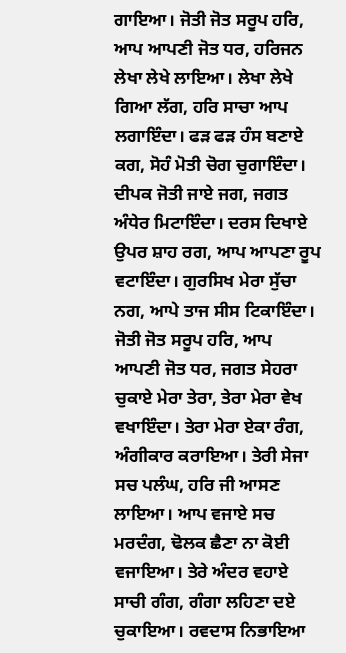ਗਾਇਆ। ਜੋਤੀ ਜੋਤ ਸਰੂਪ ਹਰਿ, ਆਪ ਆਪਣੀ ਜੋਤ ਧਰ, ਹਰਿਜਨ ਲੇਖਾ ਲੇਖੇ ਲਾਇਆ। ਲੇਖਾ ਲੇਖੇ ਗਿਆ ਲੱਗ, ਹਰਿ ਸਾਚਾ ਆਪ ਲਗਾਇੰਦਾ। ਫੜ ਫੜ ਹੰਸ ਬਣਾਏ ਕਗ, ਸੋਹੰ ਮੋਤੀ ਚੋਗ ਚੁਗਾਇੰਦਾ। ਦੀਪਕ ਜੋਤੀ ਜਾਏ ਜਗ, ਜਗਤ ਅੰਧੇਰ ਮਿਟਾਇੰਦਾ। ਦਰਸ ਦਿਖਾਏ ਉਪਰ ਸ਼ਾਹ ਰਗ, ਆਪ ਆਪਣਾ ਰੂਪ ਵਟਾਇੰਦਾ। ਗੁਰਸਿਖ ਮੇਰਾ ਸੁੱਚਾ ਨਗ, ਆਪੇ ਤਾਜ ਸੀਸ ਟਿਕਾਇੰਦਾ। ਜੋਤੀ ਜੋਤ ਸਰੂਪ ਹਰਿ, ਆਪ ਆਪਣੀ ਜੋਤ ਧਰ, ਜਗਤ ਸੇਹਰਾ ਚੁਕਾਏ ਮੇਰਾ ਤੇਰਾ, ਤੇਰਾ ਮੇਰਾ ਵੇਖ ਵਖਾਇੰਦਾ। ਤੇਰਾ ਮੇਰਾ ਏਕਾ ਰੰਗ, ਅੰਗੀਕਾਰ ਕਰਾਇਆ। ਤੇਰੀ ਸੇਜਾ ਸਚ ਪਲੰਘ, ਹਰਿ ਜੀ ਆਸਣ ਲਾਇਆ। ਆਪ ਵਜਾਏ ਸਚ ਮਰਦੰਗ, ਢੋਲਕ ਛੈਣਾ ਨਾ ਕੋਈ ਵਜਾਇਆ। ਤੇਰੇ ਅੰਦਰ ਵਹਾਏ ਸਾਚੀ ਗੰਗ, ਗੰਗਾ ਲਹਿਣਾ ਦਏ ਚੁਕਾਇਆ। ਰਵਦਾਸ ਨਿਭਾਇਆ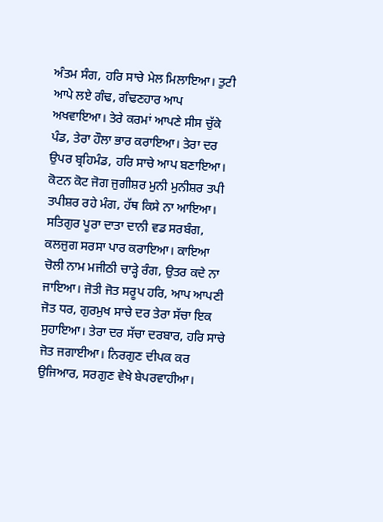ਅੰਤਮ ਸੰਗ, ਹਰਿ ਸਾਚੇ ਮੇਲ ਮਿਲਾਇਆ। ਤੁਟੀ ਆਪੇ ਲਏ ਗੰਢ, ਗੰਢਣਹਾਰ ਆਪ ਅਖਵਾਇਆ। ਤੇਰੇ ਕਰਮਾਂ ਆਪਣੇ ਸੀਸ ਚੁੱਕੇ ਪੰਡ, ਤੇਰਾ ਹੌਲਾ ਭਾਰ ਕਰਾਇਆ। ਤੇਰਾ ਦਰ ਉਪਰ ਬ੍ਰਹਿਮੰਡ, ਹਰਿ ਸਾਚੇ ਆਪ ਬਣਾਇਆ। ਕੋਟਨ ਕੋਟ ਜੋਗ ਜੁਗੀਸ਼ਰ ਮੁਨੀ ਮੁਨੀਸ਼ਰ ਤਪੀ ਤਪੀਸ਼ਰ ਰਹੇ ਮੰਗ, ਹੱਥ ਕਿਸੇ ਨਾ ਆਇਆ। ਸਤਿਗੁਰ ਪੂਰਾ ਦਾਤਾ ਦਾਨੀ ਵਡ ਸਰਬੰਗ, ਕਲਜੁਗ ਸਰਸਾ ਪਾਰ ਕਰਾਇਆ। ਕਾਇਆ ਚੋਲੀ ਨਾਮ ਮਜੀਠੀ ਚਾੜ੍ਹੇ ਰੰਗ, ਉਤਰ ਕਦੇ ਨਾ ਜਾਇਆ। ਜੋਤੀ ਜੋਤ ਸਰੂਪ ਹਰਿ, ਆਪ ਆਪਣੀ ਜੋਤ ਧਰ, ਗੁਰਮੁਖ ਸਾਚੇ ਦਰ ਤੇਰਾ ਸੱਚਾ ਇਕ ਸੁਹਾਇਆ। ਤੇਰਾ ਦਰ ਸੱਚਾ ਦਰਬਾਰ, ਹਰਿ ਸਾਚੇ ਜੋਤ ਜਗਾਈਆ। ਨਿਰਗੁਣ ਦੀਪਕ ਕਰ ਉਜਿਆਰ, ਸਰਗੁਣ ਵੇਖੇ ਬੇਪਰਵਾਹੀਆ।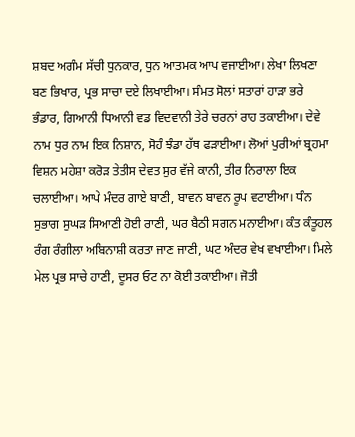ਸ਼ਬਦ ਅਗੰਮ ਸੱਚੀ ਧੁਨਕਾਰ, ਧੁਨ ਆਤਮਕ ਆਪ ਵਜਾਈਆ। ਲੇਖਾ ਲਿਖਣਾ ਬਣ ਭਿਖਾਰ, ਪ੍ਰਭ ਸਾਚਾ ਦਏ ਲਿਖਾਈਆ। ਸੰਮਤ ਸੋਲਾਂ ਸਤਾਰਾਂ ਹਾੜਾ ਭਰੇ ਭੰਡਾਰ, ਗਿਆਨੀ ਧਿਆਨੀ ਵਡ ਵਿਦਵਾਨੀ ਤੇਰੇ ਚਰਨਾਂ ਰਾਹ ਤਕਾਈਆ। ਦੇਵੇ ਨਾਮ ਧੁਰ ਨਾਮ ਇਕ ਨਿਸ਼ਾਨ, ਸੋਹੰ ਝੰਡਾ ਹੱਥ ਫੜਾਈਆ। ਲੋਆਂ ਪੁਰੀਆਂ ਬ੍ਰਹਮਾ ਵਿਸ਼ਨ ਮਹੇਸ਼ਾ ਕਰੋੜ ਤੇਤੀਸ ਦੇਵਤ ਸੁਰ ਵੱਜੇ ਕਾਨੀ, ਤੀਰ ਨਿਰਾਲਾ ਇਕ ਚਲਾਈਆ। ਆਪੇ ਮੰਦਰ ਗਾਏ ਬਾਣੀ, ਬਾਵਨ ਬਾਵਨ ਰੂਪ ਵਟਾਈਆ। ਧੰਨ ਸੁਭਾਗ ਸੁਘੜ ਸਿਆਣੀ ਹੋਈ ਰਾਣੀ, ਘਰ ਬੈਠੀ ਸਗਨ ਮਨਾਈਆ। ਕੰਤ ਕੰਤੂਹਲ ਰੰਗ ਰੰਗੀਲਾ ਅਬਿਨਾਸ਼ੀ ਕਰਤਾ ਜਾਣ ਜਾਣੀ, ਘਟ ਅੰਦਰ ਵੇਖ ਵਖਾਈਆ। ਮਿਲੇ ਮੇਲ ਪ੍ਰਭ ਸਾਚੇ ਹਾਣੀ, ਦੂਸਰ ਓਟ ਨਾ ਕੋਈ ਤਕਾਈਆ। ਜੋਤੀ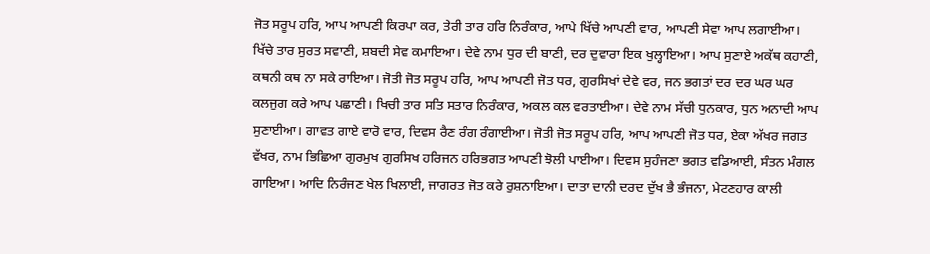ਜੋਤ ਸਰੂਪ ਹਰਿ, ਆਪ ਆਪਣੀ ਕਿਰਪਾ ਕਰ, ਤੇਰੀ ਤਾਰ ਹਰਿ ਨਿਰੰਕਾਰ, ਆਪੇ ਖਿੱਚੇ ਆਪਣੀ ਵਾਰ, ਆਪਣੀ ਸੇਵਾ ਆਪ ਲਗਾਈਆ। ਖਿੱਚੇ ਤਾਰ ਸੁਰਤ ਸਵਾਣੀ, ਸ਼ਬਦੀ ਸੇਵ ਕਮਾਇਆ। ਦੇਵੇ ਨਾਮ ਧੁਰ ਦੀ ਬਾਣੀ, ਦਰ ਦੁਵਾਰਾ ਇਕ ਖੁਲ੍ਹਾਇਆ। ਆਪ ਸੁਣਾਏ ਅਕੱਥ ਕਹਾਣੀ, ਕਥਨੀ ਕਥ ਨਾ ਸਕੇ ਰਾਇਆ। ਜੋਤੀ ਜੋਤ ਸਰੂਪ ਹਰਿ, ਆਪ ਆਪਣੀ ਜੋਤ ਧਰ, ਗੁਰਸਿਖਾਂ ਦੇਵੇ ਵਰ, ਜਨ ਭਗਤਾਂ ਦਰ ਦਰ ਘਰ ਘਰ ਕਲਜੁਗ ਕਰੇ ਆਪ ਪਛਾਣੀ। ਖਿਚੀ ਤਾਰ ਸਤਿ ਸਤਾਰ ਨਿਰੰਕਾਰ, ਅਕਲ ਕਲ ਵਰਤਾਈਆ। ਦੇਵੇ ਨਾਮ ਸੱਚੀ ਧੁਨਕਾਰ, ਧੁਨ ਅਨਾਦੀ ਆਪ ਸੁਣਾਈਆ। ਗਾਵਤ ਗਾਏ ਵਾਰੋ ਵਾਰ, ਦਿਵਸ ਰੈਣ ਰੰਗ ਰੰਗਾਈਆ। ਜੋਤੀ ਜੋਤ ਸਰੂਪ ਹਰਿ, ਆਪ ਆਪਣੀ ਜੋਤ ਧਰ, ਏਕਾ ਅੱਖਰ ਜਗਤ ਵੱਖਰ, ਨਾਮ ਭਿਛਿਆ ਗੁਰਮੁਖ ਗੁਰਸਿਖ ਹਰਿਜਨ ਹਰਿਭਗਤ ਆਪਣੀ ਝੋਲੀ ਪਾਈਆ। ਦਿਵਸ ਸੁਹੰਜਣਾ ਭਗਤ ਵਡਿਆਈ, ਸੰਤਨ ਮੰਗਲ ਗਾਇਆ। ਆਦਿ ਨਿਰੰਜਣ ਖੇਲ ਖਿਲਾਈ, ਜਾਗਰਤ ਜੋਤ ਕਰੇ ਰੁਸ਼ਨਾਇਆ। ਦਾਤਾ ਦਾਨੀ ਦਰਦ ਦੁੱਖ ਭੈ ਭੰਜਨਾ, ਮੇਟਣਹਾਰ ਕਾਲੀ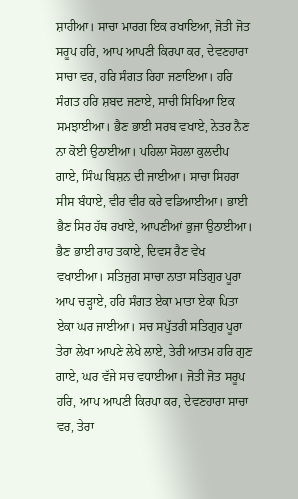ਸ਼ਾਹੀਆ। ਸਾਚਾ ਮਾਰਗ ਇਕ ਰਖਾਇਆ, ਜੋਤੀ ਜੋਤ ਸਰੂਪ ਹਰਿ, ਆਪ ਆਪਣੀ ਕਿਰਪਾ ਕਰ, ਦੇਵਣਹਾਰਾ ਸਾਚਾ ਵਰ, ਹਰਿ ਸੰਗਤ ਰਿਹਾ ਜਣਾਇਆ। ਹਰਿ ਸੰਗਤ ਹਰਿ ਸ਼ਬਦ ਜਣਾਏ, ਸਾਚੀ ਸਿਖਿਆ ਇਕ ਸਮਝਾਈਆ। ਭੈਣ ਭਾਈ ਸਰਬ ਵਖਾਏ, ਨੇਤਰ ਨੈਣ ਨਾ ਕੋਈ ਉਠਾਈਆ। ਪਹਿਲਾ ਸੋਹਲਾ ਕੁਲਦੀਪ ਗਾਏ, ਸਿੰਘ ਬਿਸ਼ਨ ਦੀ ਜਾਈਆ। ਸਾਚਾ ਸਿਹਰਾ ਸੀਸ ਬੰਧਾਏ, ਵੀਰ ਵੀਰ ਕਰੇ ਵਡਿਆਈਆ। ਭਾਈ ਭੈਣ ਸਿਰ ਹੱਥ ਰਖਾਏ, ਆਪਣੀਆਂ ਭੁਜਾ ਉਠਾਈਆ। ਭੈਣ ਭਾਈ ਰਾਹ ਤਕਾਏ, ਦਿਵਸ ਰੈਣ ਵੇਖ ਵਖਾਈਆ। ਸਤਿਜੁਗ ਸਾਚਾ ਨਾਤਾ ਸਤਿਗੁਰ ਪੂਰਾ ਆਪ ਚੜ੍ਹਾਏ, ਹਰਿ ਸੰਗਤ ਏਕਾ ਮਾਤਾ ਏਕਾ ਪਿਤਾ ਏਕਾ ਘਰ ਜਾਈਆ। ਸਚ ਸਪੁੱਤਰੀ ਸਤਿਗੁਰ ਪੂਰਾ ਤੇਰਾ ਲੇਖਾ ਆਪਣੇ ਲੇਖੇ ਲਾਏ, ਤੇਰੀ ਆਤਮ ਹਰਿ ਗੁਣ ਗਾਏ, ਘਰ ਵੱਜੇ ਸਚ ਵਧਾਈਆ। ਜੋਤੀ ਜੋਤ ਸਰੂਪ ਹਰਿ, ਆਪ ਆਪਣੀ ਕਿਰਪਾ ਕਰ, ਦੇਵਣਹਾਰਾ ਸਾਚਾ ਵਰ, ਤੇਰਾ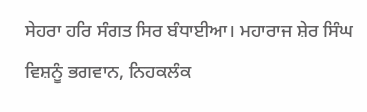ਸੇਹਰਾ ਹਰਿ ਸੰਗਤ ਸਿਰ ਬੰਧਾਈਆ। ਮਹਾਰਾਜ ਸ਼ੇਰ ਸਿੰਘ ਵਿਸ਼ਨੂੰ ਭਗਵਾਨ, ਨਿਹਕਲੰਕ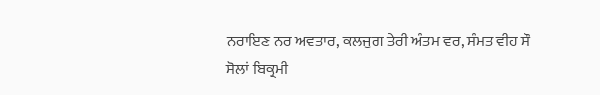ਨਰਾਇਣ ਨਰ ਅਵਤਾਰ, ਕਲਜੁਗ ਤੇਰੀ ਅੰਤਮ ਵਰ, ਸੰਮਤ ਵੀਹ ਸੌ ਸੋਲਾਂ ਬਿਕ੍ਰਮੀ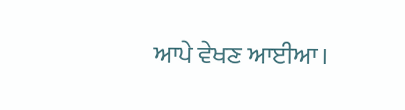ਆਪੇ ਵੇਖਣ ਆਈਆ।